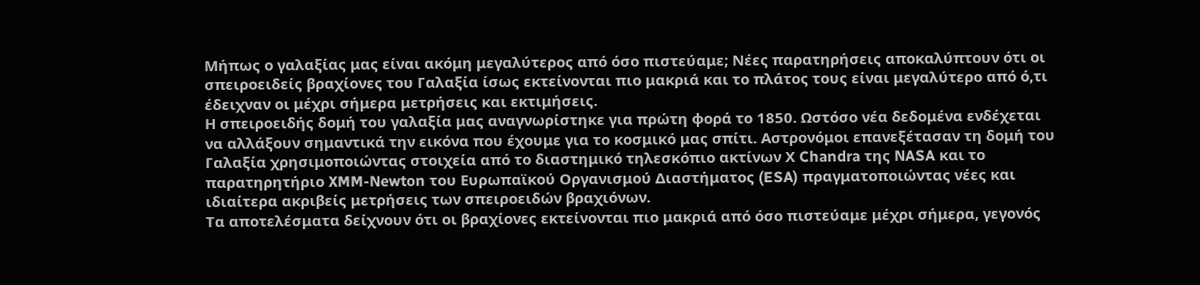Μήπως ο γαλαξίας μας είναι ακόμη μεγαλύτερος από όσο πιστεύαμε; Νέες παρατηρήσεις αποκαλύπτουν ότι οι σπειροειδείς βραχίονες του Γαλαξία ίσως εκτείνονται πιο μακριά και το πλάτος τους είναι μεγαλύτερο από ό,τι έδειχναν οι μέχρι σήμερα μετρήσεις και εκτιμήσεις.
Η σπειροειδής δομή του γαλαξία μας αναγνωρίστηκε για πρώτη φορά το 1850. Ωστόσο νέα δεδομένα ενδέχεται να αλλάξουν σημαντικά την εικόνα που έχουμε για το κοσμικό μας σπίτι. Αστρονόμοι επανεξέτασαν τη δομή του Γαλαξία χρησιμοποιώντας στοιχεία από το διαστημικό τηλεσκόπιο ακτίνων Χ Chandra της NASA και το παρατηρητήριο XMM-Newton του Ευρωπαϊκού Οργανισμού Διαστήματος (ESA) πραγματοποιώντας νέες και ιδιαίτερα ακριβείς μετρήσεις των σπειροειδών βραχιόνων.
Τα αποτελέσματα δείχνουν ότι οι βραχίονες εκτείνονται πιο μακριά από όσο πιστεύαμε μέχρι σήμερα, γεγονός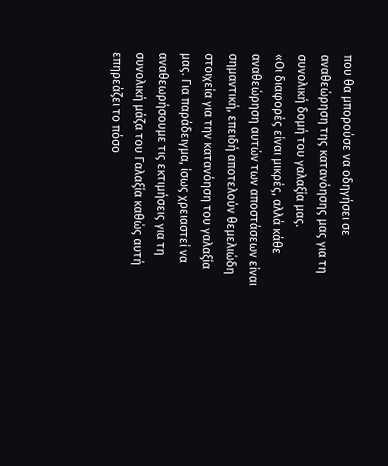που θα μπορούσε να οδηγήσει σε αναθεώρηση της κατανόησης μας για τη συνολική δομή του γαλαξία μας.
«Οι διαφορές είναι μικρές, αλλά κάθε αναθεώρηση αυτών των αποστάσεων είναι σημαντική, επειδή αποτελούν θεμελιώδη στοιχεία για την κατανόηση του γαλαξία μας. Για παράδειγμα, ίσως χρειαστεί να αναθεωρήσουμε τις εκτιμήσεις για τη συνολική μάζα του Γαλαξία καθώς αυτή επηρεάζει το πόσο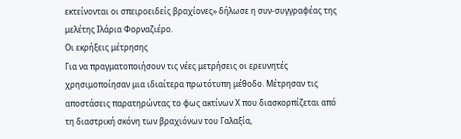εκτείνονται οι σπειροειδείς βραχίονες» δήλωσε η συν-συγγραφέας της μελέτης Ιλάρια Φορναζιέρο.
Οι εκρήξεις μέτρησης
Για να πραγματοποιήσουν τις νέες μετρήσεις οι ερευνητές χρησιμοποίησαν μια ιδιαίτερα πρωτότυπη μέθοδο. Μέτρησαν τις αποστάσεις παρατηρώντας το φως ακτίνων Χ που διασκορπίζεται από τη διαστρική σκόνη των βραχιόνων του Γαλαξία,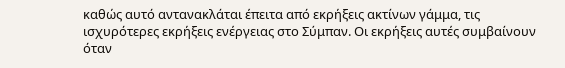καθώς αυτό αντανακλάται έπειτα από εκρήξεις ακτίνων γάμμα, τις ισχυρότερες εκρήξεις ενέργειας στο Σύμπαν. Οι εκρήξεις αυτές συμβαίνουν όταν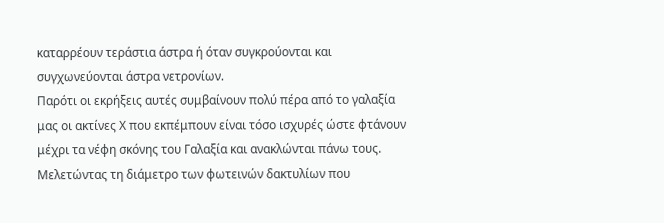καταρρέουν τεράστια άστρα ή όταν συγκρούονται και συγχωνεύονται άστρα νετρονίων.
Παρότι οι εκρήξεις αυτές συμβαίνουν πολύ πέρα από το γαλαξία μας οι ακτίνες Χ που εκπέμπουν είναι τόσο ισχυρές ώστε φτάνουν μέχρι τα νέφη σκόνης του Γαλαξία και ανακλώνται πάνω τους. Μελετώντας τη διάμετρο των φωτεινών δακτυλίων που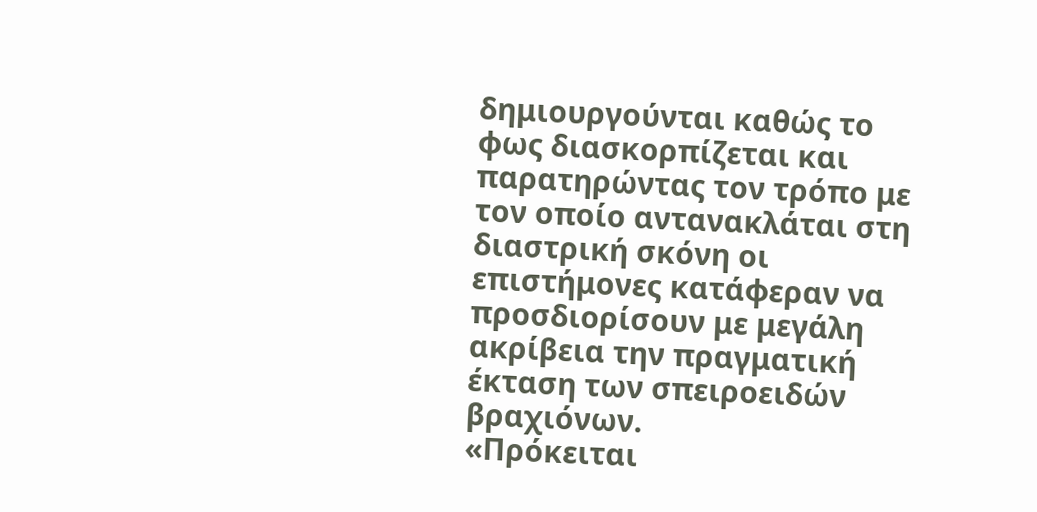δημιουργούνται καθώς το φως διασκορπίζεται και παρατηρώντας τον τρόπο με τον οποίο αντανακλάται στη διαστρική σκόνη οι επιστήμονες κατάφεραν να προσδιορίσουν με μεγάλη ακρίβεια την πραγματική έκταση των σπειροειδών βραχιόνων.
«Πρόκειται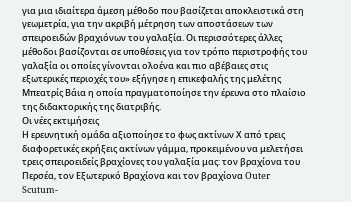για μια ιδιαίτερα άμεση μέθοδο που βασίζεται αποκλειστικά στη γεωμετρία, για την ακριβή μέτρηση των αποστάσεων των σπειροειδών βραχιόνων του γαλαξία. Οι περισσότερες άλλες μέθοδοι βασίζονται σε υποθέσεις για τον τρόπο περιστροφής του γαλαξία οι οποίες γίνονται ολοένα και πιο αβέβαιες στις εξωτερικές περιοχές του» εξήγησε η επικεφαλής της μελέτης Μπεατρίς Βάια η οποία πραγματοποίησε την έρευνα στο πλαίσιο της διδακτορικής της διατριβής.
Οι νέες εκτιμήσεις
Η ερευνητική ομάδα αξιοποίησε το φως ακτίνων Χ από τρεις διαφορετικές εκρήξεις ακτίνων γάμμα, προκειμένου να μελετήσει τρεις σπειροειδείς βραχίονες του γαλαξία μας: τον βραχίονα του Περσέα, τον Εξωτερικό Βραχίονα και τον βραχίονα Outer Scutum-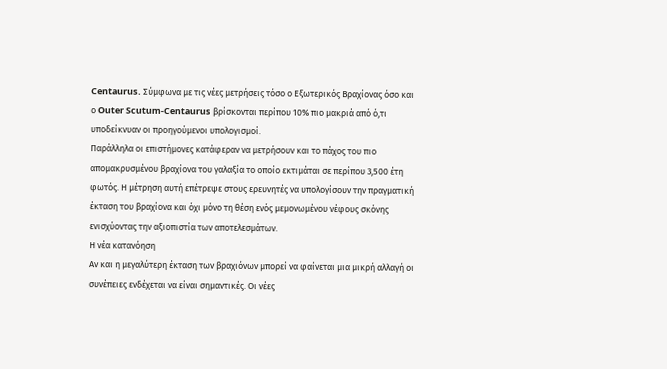Centaurus. Σύμφωνα με τις νέες μετρήσεις τόσο ο Εξωτερικός Βραχίονας όσο και ο Outer Scutum-Centaurus βρίσκονται περίπου 10% πιο μακριά από ό,τι υποδείκνυαν οι προηγούμενοι υπολογισμοί.
Παράλληλα οι επιστήμονες κατάφεραν να μετρήσουν και το πάχος του πιο απομακρυσμένου βραχίονα του γαλαξία το οποίο εκτιμάται σε περίπου 3,500 έτη φωτός. Η μέτρηση αυτή επέτρεψε στους ερευνητές να υπολογίσουν την πραγματική έκταση του βραχίονα και όχι μόνο τη θέση ενός μεμονωμένου νέφους σκόνης ενισχύοντας την αξιοπιστία των αποτελεσμάτων.
Η νέα κατανόηση
Αν και η μεγαλύτερη έκταση των βραχιόνων μπορεί να φαίνεται μια μικρή αλλαγή οι συνέπειες ενδέχεται να είναι σημαντικές. Οι νέες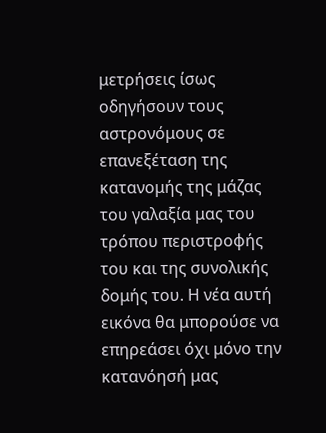μετρήσεις ίσως οδηγήσουν τους αστρονόμους σε επανεξέταση της κατανομής της μάζας του γαλαξία μας του τρόπου περιστροφής του και της συνολικής δομής του. Η νέα αυτή εικόνα θα μπορούσε να επηρεάσει όχι μόνο την κατανόησή μας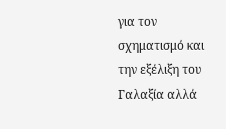για τον σχηματισμό και την εξέλιξη του Γαλαξία αλλά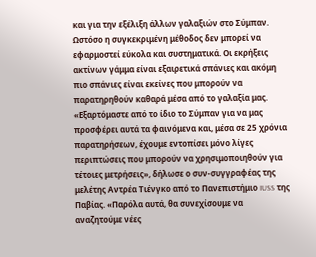και για την εξέλιξη άλλων γαλαξιών στο Σύμπαν.
Ωστόσο η συγκεκριμένη μέθοδος δεν μπορεί να εφαρμοστεί εύκολα και συστηματικά. Οι εκρήξεις ακτίνων γάμμα είναι εξαιρετικά σπάνιες και ακόμη πιο σπάνιες είναι εκείνες που μπορούν να παρατηρηθούν καθαρά μέσα από το γαλαξία μας.
«Εξαρτόμαστε από το ίδιο το Σύμπαν για να μας προσφέρει αυτά τα φαινόμενα και, μέσα σε 25 χρόνια παρατηρήσεων, έχουμε εντοπίσει μόνο λίγες περιπτώσεις που μπορούν να χρησιμοποιηθούν για τέτοιες μετρήσεις», δήλωσε ο συν-συγγραφέας της μελέτης Αντρέα Τιένγκο από το Πανεπιστήμιο IUSS της Παβίας. «Παρόλα αυτά, θα συνεχίσουμε να αναζητούμε νέες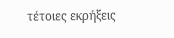τέτοιες εκρήξεις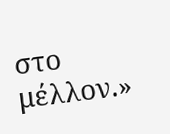στο μέλλον.»